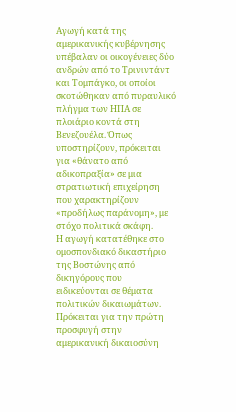Αγωγή κατά της αμερικανικής κυβέρνησης υπέβαλαν οι οικογένειες δύο ανδρών από το Τρινιντάντ και Τομπάγκο, οι οποίοι σκοτώθηκαν από πυραυλικό πλήγμα των ΗΠΑ σε πλοιάριο κοντά στη Βενεζουέλα. Όπως υποστηρίζουν, πρόκειται για «θάνατο από αδικοπραξία» σε μια στρατιωτική επιχείρηση που χαρακτηρίζουν «προδήλως παράνομη», με στόχο πολιτικά σκάφη.
Η αγωγή κατατέθηκε στο ομοσπονδιακό δικαστήριο της Βοστώνης από δικηγόρους που ειδικεύονται σε θέματα πολιτικών δικαιωμάτων. Πρόκειται για την πρώτη προσφυγή στην αμερικανική δικαιοσύνη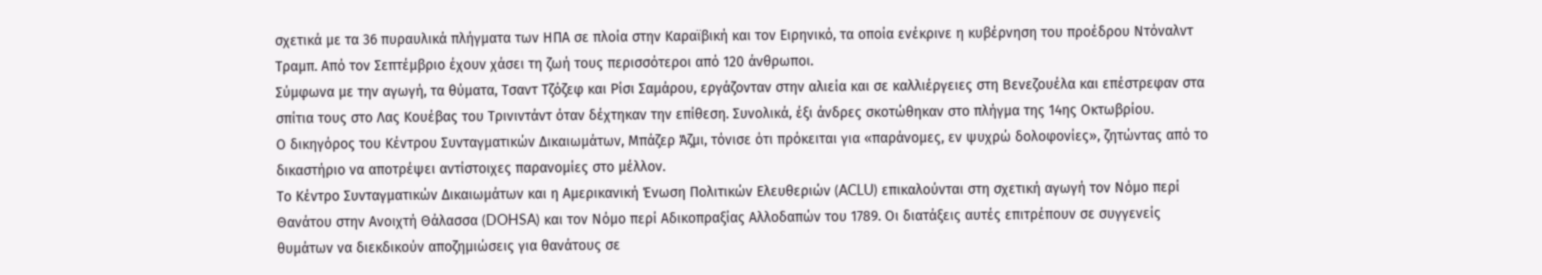σχετικά με τα 36 πυραυλικά πλήγματα των ΗΠΑ σε πλοία στην Καραϊβική και τον Ειρηνικό, τα οποία ενέκρινε η κυβέρνηση του προέδρου Ντόναλντ Τραμπ. Από τον Σεπτέμβριο έχουν χάσει τη ζωή τους περισσότεροι από 120 άνθρωποι.
Σύμφωνα με την αγωγή, τα θύματα, Τσαντ Τζόζεφ και Ρίσι Σαμάρου, εργάζονταν στην αλιεία και σε καλλιέργειες στη Βενεζουέλα και επέστρεφαν στα σπίτια τους στο Λας Κουέβας του Τρινιντάντ όταν δέχτηκαν την επίθεση. Συνολικά, έξι άνδρες σκοτώθηκαν στο πλήγμα της 14ης Οκτωβρίου.
Ο δικηγόρος του Κέντρου Συνταγματικών Δικαιωμάτων, Μπάζερ Άζμι, τόνισε ότι πρόκειται για «παράνομες, εν ψυχρώ δολοφονίες», ζητώντας από το δικαστήριο να αποτρέψει αντίστοιχες παρανομίες στο μέλλον.
Το Κέντρο Συνταγματικών Δικαιωμάτων και η Αμερικανική Ένωση Πολιτικών Ελευθεριών (ACLU) επικαλούνται στη σχετική αγωγή τον Νόμο περί Θανάτου στην Ανοιχτή Θάλασσα (DOHSA) και τον Νόμο περί Αδικοπραξίας Αλλοδαπών του 1789. Οι διατάξεις αυτές επιτρέπουν σε συγγενείς θυμάτων να διεκδικούν αποζημιώσεις για θανάτους σε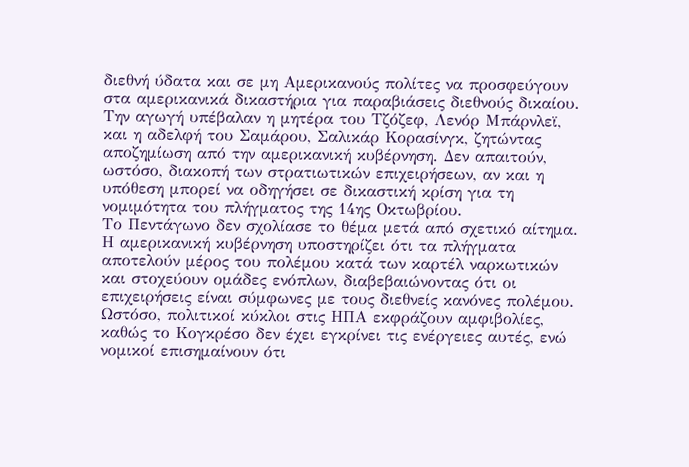διεθνή ύδατα και σε μη Αμερικανούς πολίτες να προσφεύγουν στα αμερικανικά δικαστήρια για παραβιάσεις διεθνούς δικαίου.
Την αγωγή υπέβαλαν η μητέρα του Τζόζεφ, Λενόρ Μπάρνλεϊ, και η αδελφή του Σαμάρου, Σαλικάρ Κορασίνγκ, ζητώντας αποζημίωση από την αμερικανική κυβέρνηση. Δεν απαιτούν, ωστόσο, διακοπή των στρατιωτικών επιχειρήσεων, αν και η υπόθεση μπορεί να οδηγήσει σε δικαστική κρίση για τη νομιμότητα του πλήγματος της 14ης Οκτωβρίου.
Το Πεντάγωνο δεν σχολίασε το θέμα μετά από σχετικό αίτημα.
Η αμερικανική κυβέρνηση υποστηρίζει ότι τα πλήγματα αποτελούν μέρος του πολέμου κατά των καρτέλ ναρκωτικών και στοχεύουν ομάδες ενόπλων, διαβεβαιώνοντας ότι οι επιχειρήσεις είναι σύμφωνες με τους διεθνείς κανόνες πολέμου. Ωστόσο, πολιτικοί κύκλοι στις ΗΠΑ εκφράζουν αμφιβολίες, καθώς το Κογκρέσο δεν έχει εγκρίνει τις ενέργειες αυτές, ενώ νομικοί επισημαίνουν ότι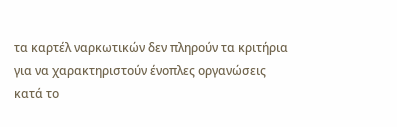τα καρτέλ ναρκωτικών δεν πληρούν τα κριτήρια για να χαρακτηριστούν ένοπλες οργανώσεις κατά το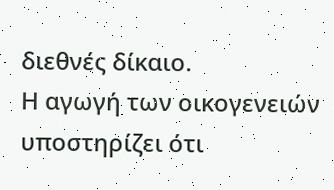διεθνές δίκαιο.
Η αγωγή των οικογενειών υποστηρίζει ότι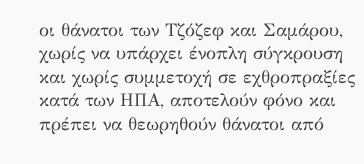οι θάνατοι των Τζόζεφ και Σαμάρου, χωρίς να υπάρχει ένοπλη σύγκρουση και χωρίς συμμετοχή σε εχθροπραξίες κατά των ΗΠΑ, αποτελούν φόνο και πρέπει να θεωρηθούν θάνατοι από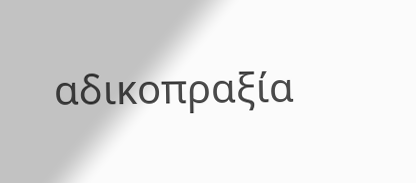αδικοπραξία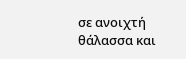σε ανοιχτή θάλασσα και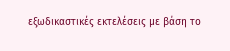εξωδικαστικές εκτελέσεις με βάση το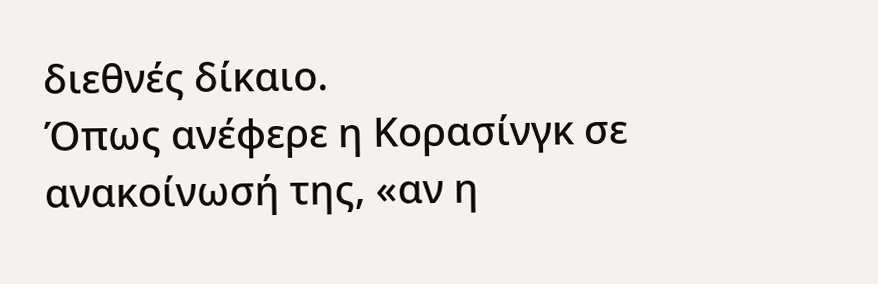διεθνές δίκαιο.
Όπως ανέφερε η Κορασίνγκ σε ανακοίνωσή της, «αν η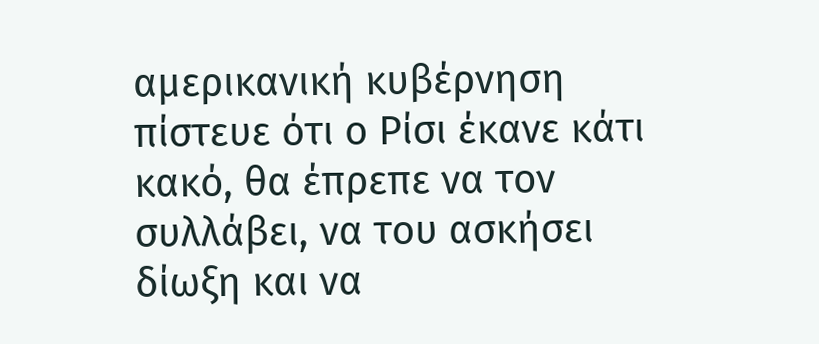αμερικανική κυβέρνηση πίστευε ότι ο Ρίσι έκανε κάτι κακό, θα έπρεπε να τον συλλάβει, να του ασκήσει δίωξη και να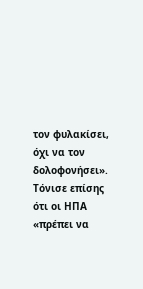τον φυλακίσει, όχι να τον δολοφονήσει». Τόνισε επίσης ότι οι ΗΠΑ «πρέπει να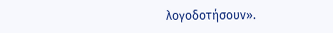λογοδοτήσουν».